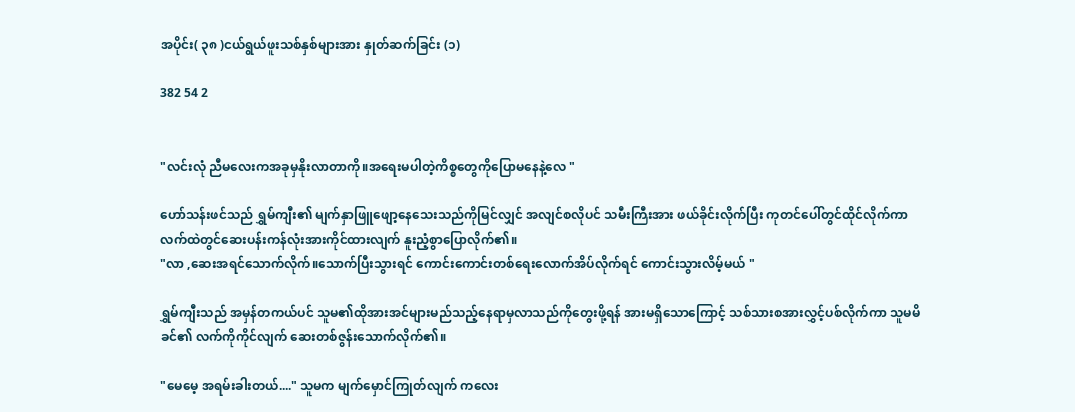အပိုင်း( ၃၈ )ငယ်ရွယ်ဖူးသစ်နှစ်များအား နှုတ်ဆက်ခြင်း (၁)

382 54 2


"လင်းလုံ ညီမလေးကအခုမှနိုးလာတာကို။အရေးမပါတဲ့ကိစ္စတွေကိုပြောမနေနဲ့လေ "

ဟော်သန်းဖင်သည် ရွှမ်ကျီး၏ မျက်နှာဖြူဖျော့နေသေးသည်ကိုမြင်လျှင် အလျင်စလိုပင် သမီးကြီးအား ဖယ်ခိုင်းလိုက်ပြီး ကုတင်ပေါ်တွင်ထိုင်လိုက်ကာ လက်ထဲတွင်ဆေးပန်းကန်လုံးအားကိုင်ထားလျက် နူးညံ့စွာပြောလိုက်၏။
"လာ ,ဆေးအရင်သောက်လိုက်။သောက်ပြီးသွားရင် ကောင်းကောင်းတစ်ရေးလောက်အိပ်လိုက်ရင် ကောင်းသွားလိမ့်မယ် "

ရွှမ်ကျီးသည် အမှန်တကယ်ပင် သူမ၏ထိုအားအင်များမည်သည့်နေရာမှလာသည်ကိုတွေးဖို့ရန် အားမရှိသောကြောင့် သစ်သားစအားလွှင့်ပစ်လိုက်ကာ သူမမိခင်၏ လက်ကိုကိုင်လျက် ဆေးတစ်ဇွန်းသောက်လိုက်၏။

"မေမေ့ အရမ်းခါးတယ်...." သူမက မျက်မှောင်ကြုတ်လျက် ကလေး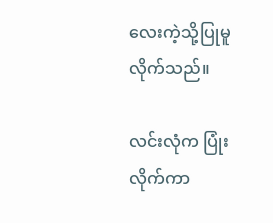လေးကဲ့သို့ပြုမူလိုက်သည်။

လင်းလုံက ပြုံးလိုက်ကာ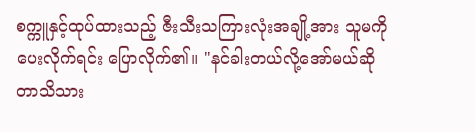စက္ကူနှင့်ထုပ်ထားသည့် ဇီးသီးသကြားလုံးအချို့အား သူမကိုပေးလိုက်ရင်း ပြောလိုက်၏။ "နင်ခါးတယ်လို့အော်မယ်ဆိုတာသိသား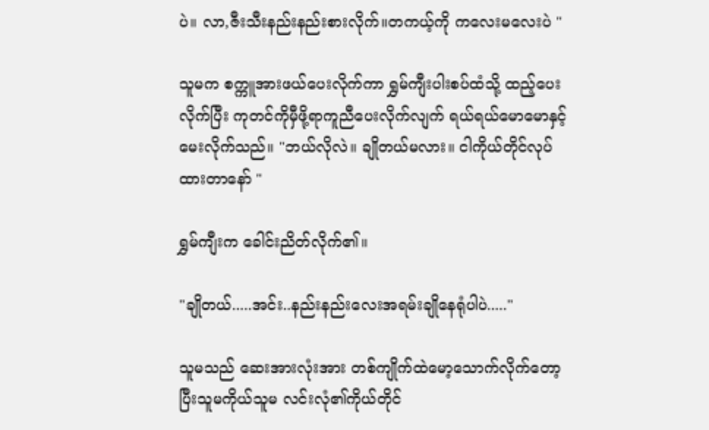ပဲ။ လာ,ဇီးသီးနည်းနည်းစားလိုက်။တကယ့်ကို ကလေးမလေးပဲ "

သူမက စက္ကူအားဖယ်ပေးလိုက်ကာ ရွှမ်ကျီးပါးစပ်ထံသို့ ထည့်ပေးလိုက်ပြီး ကုတင်ကိုမှီဖို့ရာကူညီပေးလိုက်လျက် ရယ်ရယ်မောမောနှင့်မေးလိုက်သည်။ "ဘယ်လိုလဲ။ ချိုတယ်မလား။ ငါကိုယ်တိုင်လုပ်ထားတာနော် "

ရွှမ်ကျီးက ခေါင်းညိတ်လိုက်၏။

"ချိုတယ်.....အင်း..နည်းနည်းလေးအရမ်းချိုနေရုံပါပဲ....."

သူမသည် ဆေးအားလုံးအား တစ်ကျိုက်ထဲမော့သောက်လိုက်တော့ပြီးသူမကိုယ်သူမ လင်းလုံ၏ကိုယ်တိုင်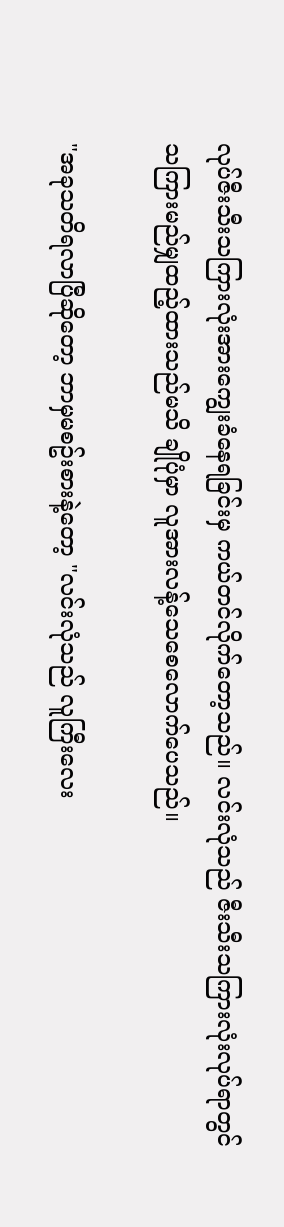လုပ်ဇီးသီးသကြားလုံးအားကျွေးခံနေရခြင်းမှ ကယ်တင်လိုက်တော့သည်။ လင်းလုံသည် ဇီးသီးသကြားလုံးလုပ်ရာတွင် သကြားမည်မျှထည့်ထားသည်မသိ ချိုပုံမှာ လူအားလန့်သေစေလောက်ပေသည်။

"အခုသတိရလာပြီဆိုတော့ ဘာမှမစဥ်းစားနဲ့တော့ "လင်းလုံသည် လူကြီးလေး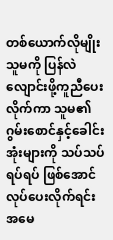တစ်ယောက်လိုမျိုး သူမကို ပြန်လဲလျောင်းဖို့ကူညီပေးလိုက်ကာ သူမ၏ဂွမ်းစောင်နှင့်ခေါင်းအုံးများကို သပ်သပ်ရပ်ရပ် ဖြစ်အောင်လုပ်ပေးလိုက်ရင်း အမေ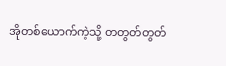အိုတစ်ယောက်ကဲ့သို့ တတွတ်တွတ်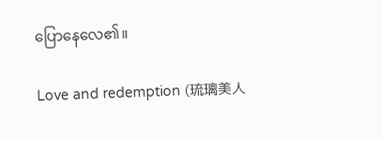ပြောနေလေ၏။

Love and redemption (琉璃美人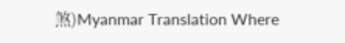煞)Myanmar Translation Where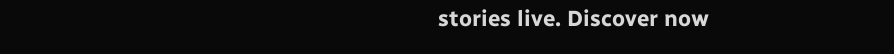stories live. Discover now